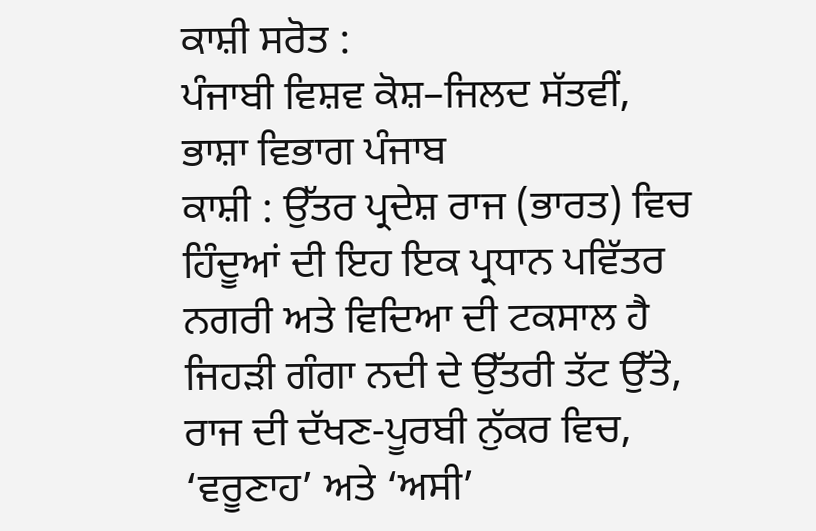ਕਾਸ਼ੀ ਸਰੋਤ :
ਪੰਜਾਬੀ ਵਿਸ਼ਵ ਕੋਸ਼–ਜਿਲਦ ਸੱਤਵੀਂ, ਭਾਸ਼ਾ ਵਿਭਾਗ ਪੰਜਾਬ
ਕਾਸ਼ੀ : ਉੱਤਰ ਪ੍ਰਦੇਸ਼ ਰਾਜ (ਭਾਰਤ) ਵਿਚ ਹਿੰਦੂਆਂ ਦੀ ਇਹ ਇਕ ਪ੍ਰਧਾਨ ਪਵਿੱਤਰ ਨਗਰੀ ਅਤੇ ਵਿਦਿਆ ਦੀ ਟਕਸਾਲ ਹੈ ਜਿਹੜੀ ਗੰਗਾ ਨਦੀ ਦੇ ਉੱਤਰੀ ਤੱਟ ਉੱਤੇ, ਰਾਜ ਦੀ ਦੱਖਣ-ਪੂਰਬੀ ਨੁੱਕਰ ਵਿਚ, ‘ਵਰੂਣਾਹ’ ਅਤੇ ‘ਅਸੀ’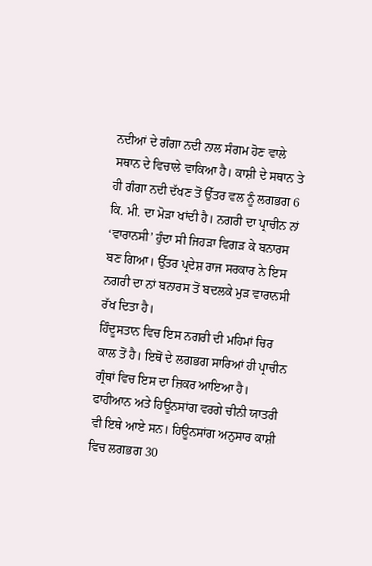ਨਦੀਆਂ ਦੇ ਗੰਗਾ ਨਦੀ ਨਾਲ ਸੰਗਮ ਹੋਣ ਵਾਲੇ ਸਥਾਨ ਦੇ ਵਿਚਾਲੇ ਵਾਕਿਆ ਹੈ। ਕਾਸ਼ੀ ਦੇ ਸਥਾਨ ਤੇ ਹੀ ਗੰਗਾ ਨਦੀ ਦੱਖਣ ਤੋਂ ਉੱਤਰ ਵਲ ਨੂੰ ਲਗਭਗ 6 ਕਿ. ਮੀ. ਦਾ ਮੋੜਾ ਖਾਂਦੀ ਹੈ। ਨਗਰੀ ਦਾ ਪ੍ਰਾਚੀਨ ਨਾਂ ‘ਵਾਰਾਨਸੀ’ ਹੁੰਦਾ ਸੀ ਜਿਹੜਾ ਵਿਗੜ ਕੇ ਬਨਾਰਸ ਬਣ ਗਿਆ। ਉੱਤਰ ਪ੍ਰਦੇਸ਼ ਰਾਜ ਸਰਕਾਰ ਨੇ ਇਸ ਨਗਰੀ ਦਾ ਨਾਂ ਬਨਾਰਸ ਤੋਂ ਬਦਲਕੇ ਮੁੜ ਵਾਰਾਨਸੀ ਰੱਖ ਦਿਤਾ ਹੈ।
ਹਿੰਦੂਸਤਾਨ ਵਿਚ ਇਸ ਨਗਰੀ ਦੀ ਮਹਿਮਾਂ ਚਿਰ ਕਾਲ ਤੋਂ ਹੈ। ਇਥੋਂ ਦੇ ਲਗਭਗ ਸਾਰਿਆਂ ਹੀ ਪ੍ਰਾਚੀਨ ਗ੍ਰੰਥਾਂ ਵਿਚ ਇਸ ਦਾ ਜ਼ਿਕਰ ਆਇਆ ਹੈ। ਫਾਹੀਆਨ ਅਤੇ ਹਿਊਨਸਾਂਗ ਵਰਗੇ ਚੀਨੀ ਯਾਤਰੀ ਵੀ ਇਥੇ ਆਏ ਸਨ। ਹਿਊਨਸਾਂਗ ਅਨੁਸਾਰ ਕਾਸ਼ੀ ਵਿਚ ਲਗਭਗ 30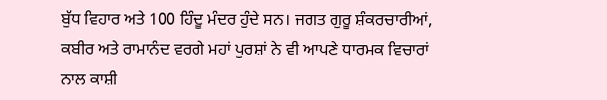ਬੁੱਧ ਵਿਹਾਰ ਅਤੇ 100 ਹਿੰਦੂ ਮੰਦਰ ਹੁੰਦੇ ਸਨ। ਜਗਤ ਗੁਰੂ ਸ਼ੰਕਰਚਾਰੀਆਂ, ਕਬੀਰ ਅਤੇ ਰਾਮਾਨੰਦ ਵਰਗੇ ਮਹਾਂ ਪੁਰਸ਼ਾਂ ਨੇ ਵੀ ਆਪਣੇ ਧਾਰਮਕ ਵਿਚਾਰਾਂ ਨਾਲ ਕਾਸ਼ੀ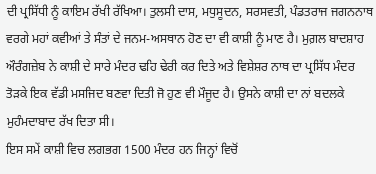ਦੀ ਪ੍ਰਸਿੱਧੀ ਨੂੰ ਕਾਇਮ ਰੱਖੀ ਰੱਖਿਆ। ਤੁਲਸੀ ਦਾਸ, ਮਧੁਸੂਦਨ, ਸਰਸਵਤੀ, ਪੰਡਤਰਾਜ ਜਗਨਨਾਥ ਵਰਗੇ ਮਹਾਂ ਕਵੀਆਂ ਤੇ ਸੰਤਾਂ ਦੇ ਜਨਮ-ਅਸਥਾਨ ਹੋਣ ਦਾ ਵੀ ਕਾਸ਼ੀ ਨੂੰ ਮਾਣ ਹੈ। ਮੁਗ਼ਲ ਬਾਦਸ਼ਾਹ ਔਰੰਗਜ਼ੇਬ ਨੇ ਕਾਸ਼ੀ ਦੇ ਸਾਰੇ ਮੰਦਰ ਢਹਿ ਢੇਰੀ ਕਰ ਦਿਤੇ ਅਤੇ ਵਿਸ਼ੇਸ਼ਰ ਨਾਥ ਦਾ ਪ੍ਰਸਿੱਧ ਮੰਦਰ ਤੋੜਕੇ ਇਕ ਵੱਡੀ ਮਸਜਿਦ ਬਣਵਾ ਦਿਤੀ ਜੋ ਹੁਣ ਵੀ ਮੌਜੂਦ ਹੈ। ਉਸਨੇ ਕਾਸ਼ੀ ਦਾ ਨਾਂ ਬਦਲਕੇ ਮੁਹੰਮਦਾਬਾਦ ਰੱਖ ਦਿਤਾ ਸੀ।
ਇਸ ਸਮੇਂ ਕਾਸ਼ੀ ਵਿਚ ਲਗਭਗ 1500 ਮੰਦਰ ਹਨ ਜਿਨ੍ਹਾਂ ਵਿਚੋਂ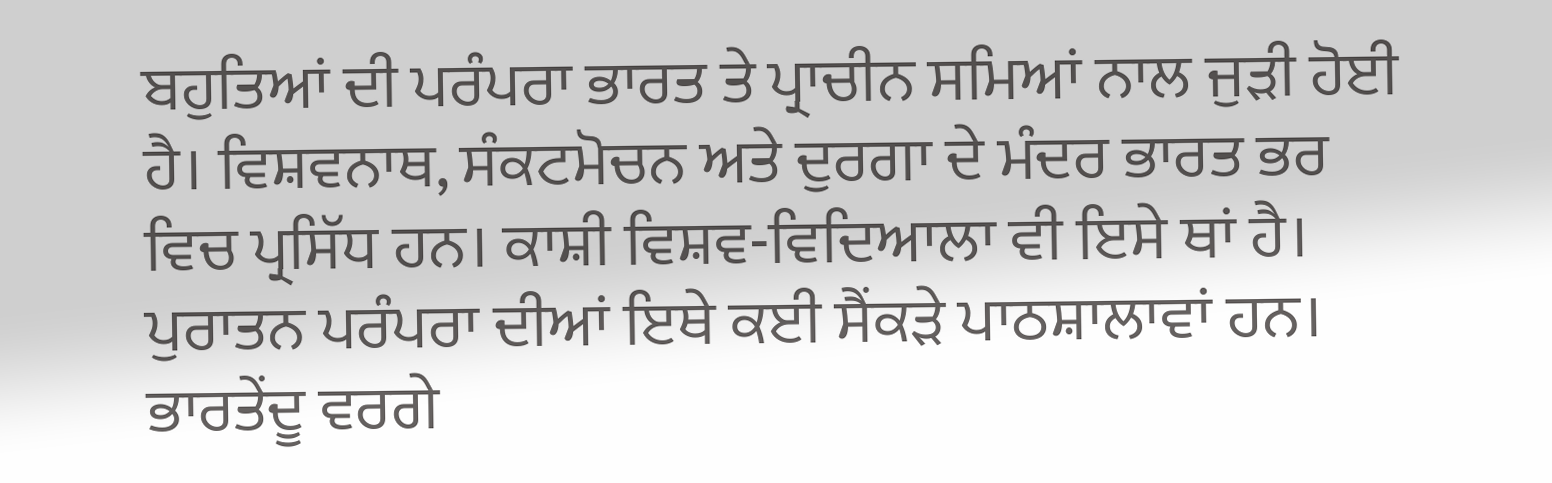ਬਹੁਤਿਆਂ ਦੀ ਪਰੰਪਰਾ ਭਾਰਤ ਤੇ ਪ੍ਰਾਚੀਨ ਸਮਿਆਂ ਨਾਲ ਜੁੜੀ ਹੋਈ ਹੈ। ਵਿਸ਼ਵਨਾਥ, ਸੰਕਟਮੋਚਨ ਅਤੇ ਦੁਰਗਾ ਦੇ ਮੰਦਰ ਭਾਰਤ ਭਰ ਵਿਚ ਪ੍ਰਸਿੱਧ ਹਨ। ਕਾਸ਼ੀ ਵਿਸ਼ਵ-ਵਿਦਿਆਲਾ ਵੀ ਇਸੇ ਥਾਂ ਹੈ। ਪੁਰਾਤਨ ਪਰੰਪਰਾ ਦੀਆਂ ਇਥੇ ਕਈ ਸੈਂਕੜੇ ਪਾਠਸ਼ਾਲਾਵਾਂ ਹਨ। ਭਾਰਤੇਂਦੂ ਵਰਗੇ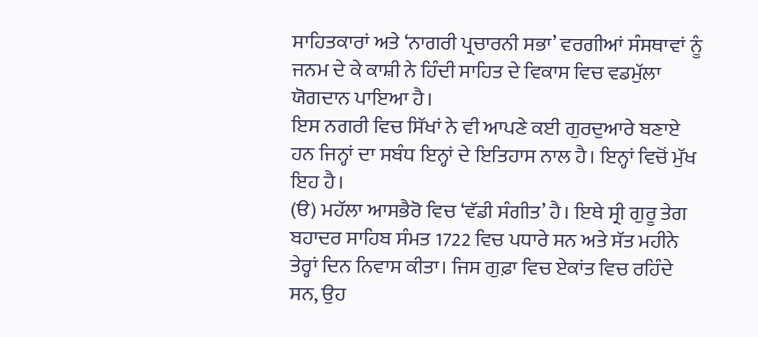ਸਾਹਿਤਕਾਰਾਂ ਅਤੇ ‘ਨਾਗਰੀ ਪ੍ਰਚਾਰਨੀ ਸਭਾ’ ਵਰਗੀਆਂ ਸੰਸਥਾਵਾਂ ਨੂੰ ਜਨਮ ਦੇ ਕੇ ਕਾਸ਼ੀ ਨੇ ਹਿੰਦੀ ਸਾਹਿਤ ਦੇ ਵਿਕਾਸ ਵਿਚ ਵਡਮੁੱਲਾ ਯੋਗਦਾਨ ਪਾਇਆ ਹੈ।
ਇਸ ਨਗਰੀ ਵਿਚ ਸਿੱਖਾਂ ਨੇ ਵੀ ਆਪਣੇ ਕਈ ਗੁਰਦੁਆਰੇ ਬਣਾਏ ਹਨ ਜਿਨ੍ਹਾਂ ਦਾ ਸਬੰਧ ਇਨ੍ਹਾਂ ਦੇ ਇਤਿਹਾਸ ਨਾਲ ਹੈ। ਇਨ੍ਹਾਂ ਵਿਚੋਂ ਮੁੱਖ ਇਹ ਹੈ।
(ੳ) ਮਹੱਲਾ ਆਸਭੈਰੋ ਵਿਚ ‘ਵੱਡੀ ਸੰਗੀਤ’ ਹੈ। ਇਥੇ ਸ੍ਰੀ ਗੁਰੂ ਤੇਗ ਬਹਾਦਰ ਸਾਹਿਬ ਸੰਮਤ 1722 ਵਿਚ ਪਧਾਰੇ ਸਨ ਅਤੇ ਸੱਤ ਮਹੀਨੇ ਤੇਰ੍ਹਾਂ ਦਿਨ ਨਿਵਾਸ ਕੀਤਾ। ਜਿਸ ਗੁਫ਼ਾ ਵਿਚ ਏਕਾਂਤ ਵਿਚ ਰਹਿੰਦੇ ਸਨ, ਉਹ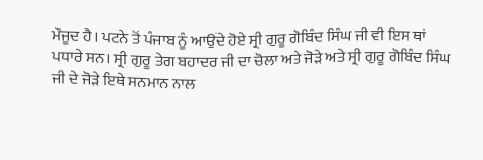ਮੌਜੂਦ ਹੈ। ਪਟਨੇ ਤੋਂ ਪੰਜਾਬ ਨੂੰ ਆਉਂਦੇ ਹੋਏ ਸ੍ਰੀ ਗੁਰੂ ਗੋਬਿੰਦ ਸਿੰਘ ਜੀ ਵੀ ਇਸ ਥਾਂ ਪਧਾਰੇ ਸਨ। ਸ੍ਰੀ ਗੁਰੂ ਤੇਗ ਬਹਾਦਰ ਜੀ ਦਾ ਚੋਲਾ ਅਤੇ ਜੋੜੇ ਅਤੇ ਸ੍ਰੀ ਗੁਰੂ ਗੋਬਿੰਦ ਸਿੰਘ ਜੀ ਦੇ ਜੋੜੇ ਇਥੇ ਸਨਮਾਨ ਨਾਲ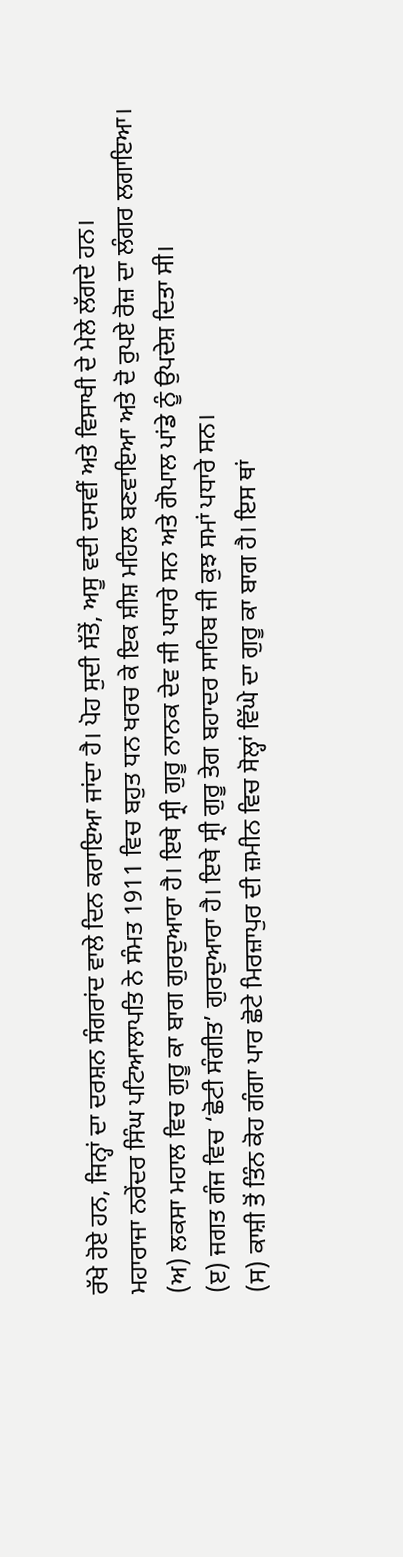ਰੱਖੇ ਹੋਏ ਹਨ, ਜਿਨ੍ਹਾਂ ਦਾ ਦਰਸ਼ਨ ਸੰਗਰਾਂਦ ਵਾਲੇ ਦਿਨ ਕਰਾਇਆ ਜਾਂਦਾ ਹੈ। ਪੋਹ ਸੁਦੀ ਸੱਤੇਂ, ਅਸੂ ਵਦੀ ਦਸਵੀਂ ਅਤੇ ਵਿਸਾਖੀ ਦੇ ਮੇਲੇ ਲੱਗਦੇ ਹਨ।
ਮਹਾਰਾਜਾ ਨਰੇਂਦਰ ਸਿੰਘ ਪਟਿਆਲਾਪਤਿ ਨੇ ਸੰਮਤ 1911 ਵਿਚ ਬਹੁਤ ਧਨ ਖਰਚ ਕੇ ਇਕ ਸ਼ੀਸ਼ ਮਹਿਲ ਬਣਵਾਇਆ ਅਤੇ ਦੋ ਰੁਪਏ ਰੋਜ਼ ਦਾ ਲੰਗਰ ਲਗਾਇਆ।
(ਅ) ਲਕਸਾ ਮਹਾਲ ਵਿਚ ਗੁਰੂ ਕਾ ਬਾਗ ਗੁਰਦੁਆਰਾ ਹੈ। ਇਥੇ ਸ੍ਰੀ ਗੁਰੂ ਨਾਨਕ ਦੇਵ ਜੀ ਪਧਾਰੇ ਸਨ ਅਤੇ ਗੋਪਾਲ ਪਾਂਡੇ ਨੂੰ ਉਪਦੇਸ਼ ਦਿਤਾ ਸੀ।
(ੲ) ਜਗਤ ਗੰਜ ਵਿਚ ‘ਛੋਟੀ ਸੰਗੀਤ’ ਗੁਰਦੁਆਰਾ ਹੈ। ਇਥੇ ਸ੍ਰੀ ਗੁਰੂ ਤੇਗ ਬਹਾਦਰ ਸਾਹਿਬ ਜੀ ਕੁਝ ਸਮਾਂ ਪਧਾਰੇ ਸਨ।
(ਸ) ਕਾਸ਼ੀ ਤੋਂ ਤਿੰਨ ਕੋਹ ਗੰਗਾ ਪਾਰ ਛੋਟੇ ਮਿਰਜ਼ਾਪੁਰ ਦੀ ਜ਼ਮੀਨ ਵਿਚ ਸੋਲ੍ਹਾਂ ਵਿੱਘੇ ਦਾ ਗੁਰੂ ਕਾ ਬਾਗ ਹੈ। ਇਸ ਥਾਂ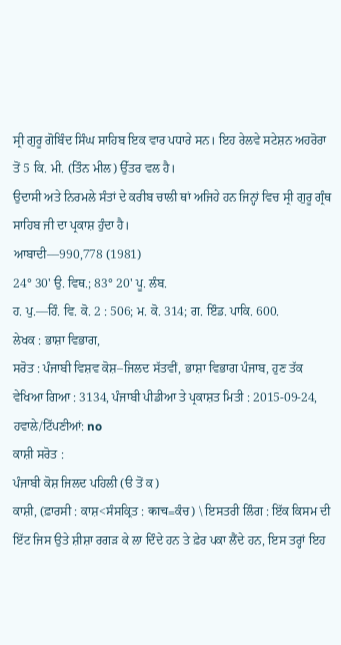ਸ੍ਰੀ ਗੁਰੂ ਗੋਬਿੰਦ ਸਿੰਘ ਸਾਹਿਬ ਇਕ ਵਾਰ ਪਧਾਰੇ ਸਨ। ਇਹ ਰੇਲਵੇ ਸਟੇਸ਼ਨ ਅਹਰੋਰਾ ਤੋਂ 5 ਕਿ. ਮੀ. (ਤਿੰਨ ਮੀਲ) ਉੱਤਰ ਵਲ ਹੈ।
ਉਦਾਸੀ ਅਤੇ ਨਿਰਮਲੇ ਸੰਤਾਂ ਦੇ ਕਰੀਬ ਚਾਲੀ ਥਾਂ ਅਜਿਹੇ ਹਨ ਜਿਨ੍ਹਾਂ ਵਿਚ ਸ੍ਰੀ ਗੁਰੂ ਗ੍ਰੰਥ ਸਾਹਿਬ ਜੀ ਦਾ ਪ੍ਰਕਾਸ਼ ਹੁੰਦਾ ਹੈ।
ਆਬਾਦੀ––990,778 (1981)
24° 30' ਉ. ਵਿਥ.; 83° 20' ਪੂ. ਲੰਬ.
ਹ. ਪੁ.––ਹਿੰ. ਵਿ. ਕੋ. 2 : 506; ਮ. ਕੋ. 314; ਗ. ਇੰਡ. ਪਾਕਿ. 600.
ਲੇਖਕ : ਭਾਸ਼ਾ ਵਿਭਾਗ,
ਸਰੋਤ : ਪੰਜਾਬੀ ਵਿਸ਼ਵ ਕੋਸ਼–ਜਿਲਦ ਸੱਤਵੀਂ, ਭਾਸ਼ਾ ਵਿਭਾਗ ਪੰਜਾਬ, ਹੁਣ ਤੱਕ ਵੇਖਿਆ ਗਿਆ : 3134, ਪੰਜਾਬੀ ਪੀਡੀਆ ਤੇ ਪ੍ਰਕਾਸ਼ਤ ਮਿਤੀ : 2015-09-24, ਹਵਾਲੇ/ਟਿੱਪਣੀਆਂ: no
ਕਾਸ਼ੀ ਸਰੋਤ :
ਪੰਜਾਬੀ ਕੋਸ਼ ਜਿਲਦ ਪਹਿਲੀ (ੳ ਤੋਂ ਕ)
ਕਾਸ਼ੀ, (ਫ਼ਾਰਸੀ : ਕਾਸ਼<ਸੰਸਕ੍ਰਿਤ : काच=ਕੰਚ) \ ਇਸਤਰੀ ਲਿੰਗ : ਇੱਕ ਕਿਸਮ ਦੀ ਇੱਟ ਜਿਸ ਉਤੇ ਸ਼ੀਸ਼ਾ ਰਗੜ ਕੇ ਲਾ ਦਿੰਦੇ ਹਨ ਤੇ ਫ਼ੇਰ ਪਕਾ ਲੈਂਦੇ ਹਨ, ਇਸ ਤਰ੍ਹਾਂ ਇਹ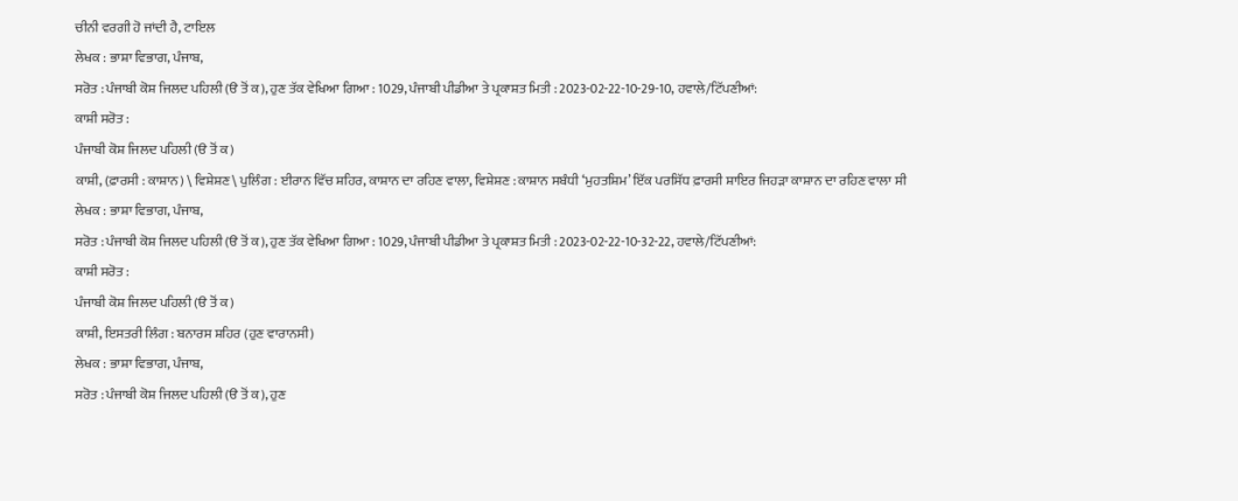ਚੀਨੀ ਵਰਗੀ ਹੋ ਜਾਂਦੀ ਹੈ, ਟਾਇਲ
ਲੇਖਕ : ਭਾਸ਼ਾ ਵਿਭਾਗ, ਪੰਜਾਬ,
ਸਰੋਤ : ਪੰਜਾਬੀ ਕੋਸ਼ ਜਿਲਦ ਪਹਿਲੀ (ੳ ਤੋਂ ਕ), ਹੁਣ ਤੱਕ ਵੇਖਿਆ ਗਿਆ : 1029, ਪੰਜਾਬੀ ਪੀਡੀਆ ਤੇ ਪ੍ਰਕਾਸ਼ਤ ਮਿਤੀ : 2023-02-22-10-29-10, ਹਵਾਲੇ/ਟਿੱਪਣੀਆਂ:
ਕਾਸ਼ੀ ਸਰੋਤ :
ਪੰਜਾਬੀ ਕੋਸ਼ ਜਿਲਦ ਪਹਿਲੀ (ੳ ਤੋਂ ਕ)
ਕਾਸ਼ੀ, (ਫ਼ਾਰਸੀ : ਕਾਸ਼ਾਨ) \ ਵਿਸ਼ੇਸ਼ਣ \ ਪੁਲਿੰਗ : ਈਰਾਨ ਵਿੱਚ ਸ਼ਹਿਰ, ਕਾਸ਼ਾਨ ਦਾ ਰਹਿਣ ਵਾਲਾ, ਵਿਸ਼ੇਸ਼ਣ : ਕਾਸ਼ਾਨ ਸਬੰਧੀ ‘ਮੁਹਤਸ਼ਿਮ’ ਇੱਕ ਪਰਸਿੱਧ ਫ਼ਾਰਸੀ ਸ਼ਾਇਰ ਜਿਹੜਾ ਕਾਸ਼ਾਨ ਦਾ ਰਹਿਣ ਵਾਲਾ ਸੀ
ਲੇਖਕ : ਭਾਸ਼ਾ ਵਿਭਾਗ, ਪੰਜਾਬ,
ਸਰੋਤ : ਪੰਜਾਬੀ ਕੋਸ਼ ਜਿਲਦ ਪਹਿਲੀ (ੳ ਤੋਂ ਕ), ਹੁਣ ਤੱਕ ਵੇਖਿਆ ਗਿਆ : 1029, ਪੰਜਾਬੀ ਪੀਡੀਆ ਤੇ ਪ੍ਰਕਾਸ਼ਤ ਮਿਤੀ : 2023-02-22-10-32-22, ਹਵਾਲੇ/ਟਿੱਪਣੀਆਂ:
ਕਾਸ਼ੀ ਸਰੋਤ :
ਪੰਜਾਬੀ ਕੋਸ਼ ਜਿਲਦ ਪਹਿਲੀ (ੳ ਤੋਂ ਕ)
ਕਾਸ਼ੀ, ਇਸਤਰੀ ਲਿੰਗ : ਬਨਾਰਸ ਸ਼ਹਿਰ (ਹੁਣ ਵਾਰਾਨਸੀ)
ਲੇਖਕ : ਭਾਸ਼ਾ ਵਿਭਾਗ, ਪੰਜਾਬ,
ਸਰੋਤ : ਪੰਜਾਬੀ ਕੋਸ਼ ਜਿਲਦ ਪਹਿਲੀ (ੳ ਤੋਂ ਕ), ਹੁਣ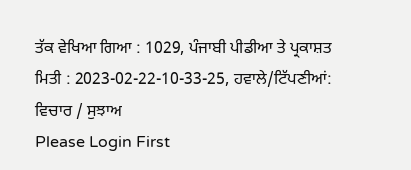ਤੱਕ ਵੇਖਿਆ ਗਿਆ : 1029, ਪੰਜਾਬੀ ਪੀਡੀਆ ਤੇ ਪ੍ਰਕਾਸ਼ਤ ਮਿਤੀ : 2023-02-22-10-33-25, ਹਵਾਲੇ/ਟਿੱਪਣੀਆਂ:
ਵਿਚਾਰ / ਸੁਝਾਅ
Please Login First